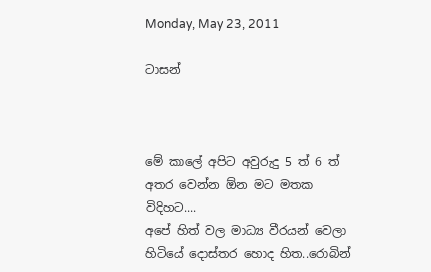Monday, May 23, 2011

ටාසන්



මේ කාලේ අපිට අවුරුදු 5 ත් 6 ත් අතර වෙන්න ඕන මට මතක විදිහට....
අපේ හිත් වල මාධ්‍ය වීරයන් වෙලා හිටියේ දොස්තර හොද හිත..රොබින්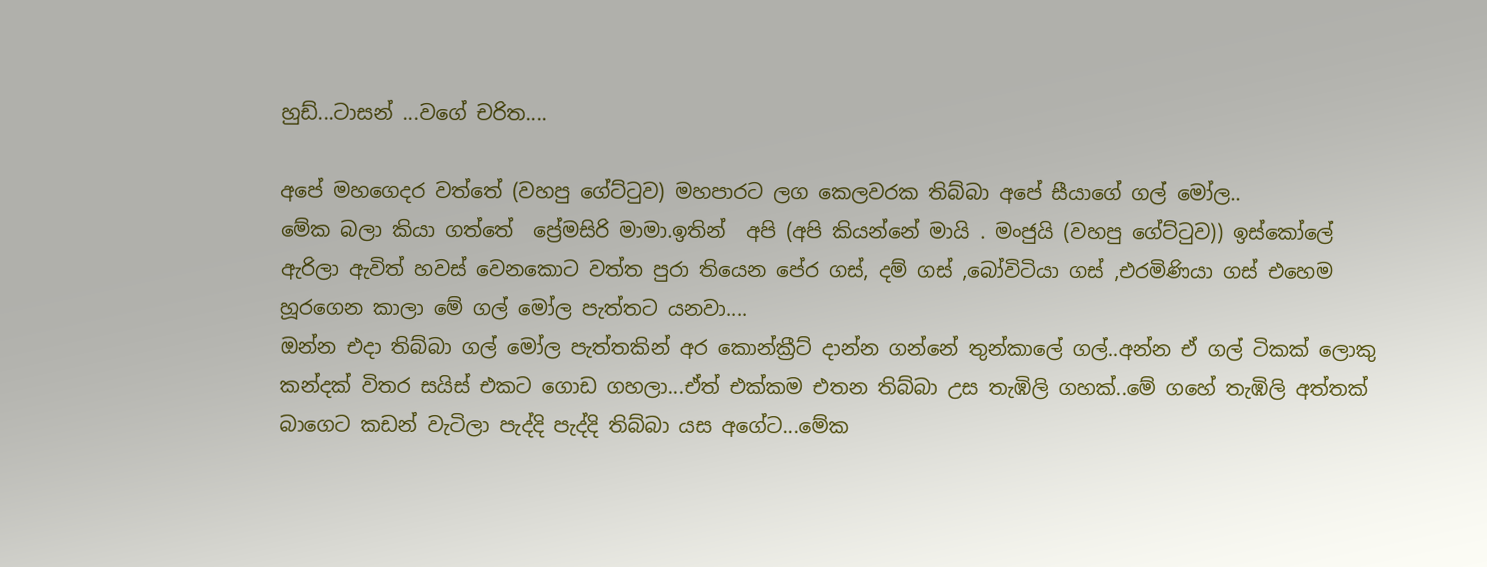හුඩ්...ටාසන් ...වගේ චරිත....

අපේ මහගෙදර වත්තේ (වහපු ගේට්ටුව) මහපාරට ලග කෙලවරක තිබ්බා අපේ සීයාගේ ගල් මෝල..
මේක බලා කියා ගත්තේ ‍ ප්‍රේමසිරි මාමා.ඉතින්  අපි (අපි කියන්නේ මායි . මංජුයි (වහපු ගේට්ටුව)) ඉස්කෝලේ ඇරිලා ඇවිත් හවස් වෙනකොට වත්ත පුරා තියෙන පේර ගස්, දම් ගස් ,බෝවිටියා ගස් ,එරමිණියා ගස් එහෙම හූරගෙන කාලා මේ ගල් මෝල පැත්තට යනවා....
ඔන්න එදා තිබ්බා ගල් මෝල පැත්තකින් අර කොන්ක්‍රීට් දාන්න ගන්නේ තුන්කාලේ ගල්..අන්න ඒ ගල් ටිකක් ලොකු කන්දක් විතර සයිස් එකට ගොඩ ගහලා...ඒත් එක්කම එතන තිබ්බා උස තැඹිලි ගහක්..මේ ගහේ තැඹිලි අත්තක් බාගෙට කඩන් වැටිලා පැද්දි පැද්දි තිබ්බා යස අගේට...මේක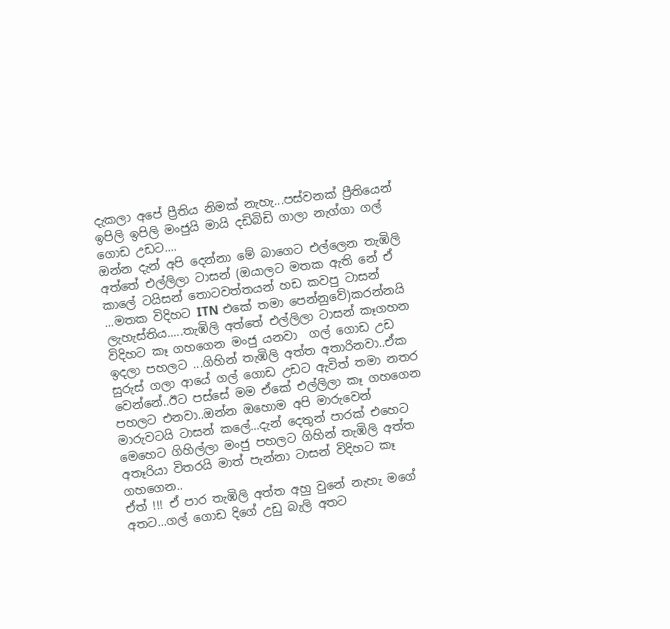දැකලා අපේ ප්‍රීතිය නිමක් නැහැ...පස්වනක් ප්‍රීතියෙන් ඉපිලි ඉපිලි මංජුයි මායි දඩිබිඩි ගාලා නැග්ගා ගල් ගොඩ උඩට....
ඔන්න දැන් අපි දෙන්නා මේ බාගෙට එල්ලෙන තැඹිලි අත්තේ එල්ලිලා ටාසන් (ඔයාලට මතක ඇති නේ ඒ කාලේ ටයිසන් තොටවත්තයන් හඩ කවපු ටාසන් ...මතක විදිහට ITN එකේ තමා පෙන්නුවේ)කරන්නයි ලැහැස්තිය.....තැඹිලි අත්තේ එල්ලිලා ටාසන් කෑගහන විදිහට කෑ ගහගෙන මංජු යනවා  ගල් ගොඩ උඩ ඉදලා පහලට ...ගිහින් තැඹිලි අත්ත අතාරිනවා..ඒක සුරුස් ගලා ආයේ ගල් ගොඩ උඩට ඇවිත් තමා නතර වෙන්නේ..ඊට පස්සේ මම ඒකේ එල්ලිලා කෑ ගහගෙන පහලට එනවා..ඔන්න ඔහොම අපි මාරුවෙන් මාරුවටයි ටාසන් කලේ...දැන් දෙතුන් පාරක් එහෙට මෙහෙට ගිහිල්ලා මංජු පහලට ගිහින් තැඹිලි අත්ත අතෑරියා විතරයි මාත් පැන්නා ටාසන් විදිහට කෑ ගහගෙන..
ඒත් !!! ඒ පාර තැඹිලි අත්ත අහු වුනේ නැහැ මගේ අතට...ගල් ගොඩ දිගේ උඩු බැලි අතට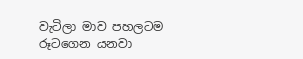වැටිලා මාව පහලටම රූටගෙන යනවා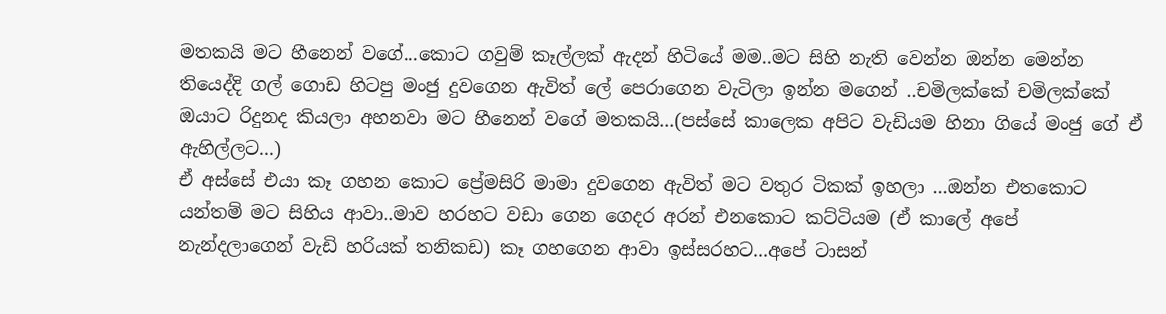මතකයි මට හීනෙන් වගේ...කොට ගවුම් කෑල්ලක් ඇදන් හිටියේ මම..මට සිහි නැති වෙන්න ඔන්න මෙන්න තියෙද්දි ගල් ගොඩ හිටපු මංජු දුවගෙන ඇවිත් ලේ පෙරාගෙන වැටිලා ඉන්න මගෙන් ..චමිලක්කේ චමිලක්කේ ඔයාට රිදුනද කියලා අහනවා මට හීනෙන් වගේ මතකයි...(පස්සේ කාලෙක අපිට වැඩියම හිනා ගියේ මංජු ගේ ඒ ඇහිල්ලට...)
ඒ අස්සේ එයා කෑ ගහන කොට ප්‍රේමසිරි මාමා දුවගෙන ඇවිත් මට වතුර ටිකක් ඉහලා ...ඔන්න එතකොට යන්තම් මට සිහිය ආවා..මාව හරහට වඩා ගෙන ගෙදර අරන් එනකොට කට්ටියම (ඒ කාලේ අපේ නැන්දලාගෙන් වැඩි හරියක් තනිකඩ) කෑ ගහගෙන ආවා ඉස්සරහට...අපේ ටාසන්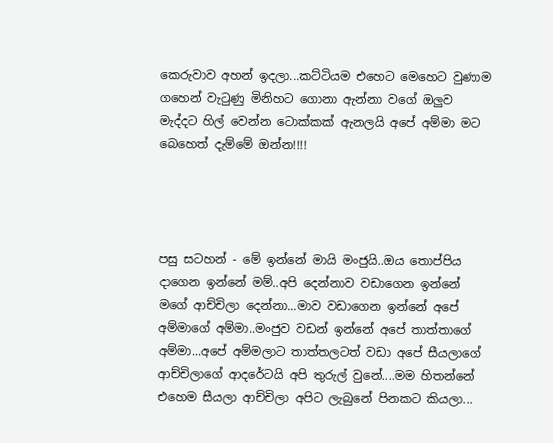කෙරුවාව අහන් ඉදලා...කට්ටියම එහෙට මෙහෙට වුණාම ගහෙන් වැටුණු මිනිහට ගොනා ඇන්නා වගේ ඔලුව මැද්දට හිල් වෙන්න ටොක්කක් ඇනලයි අපේ අම්මා මට බෙහෙත් දැම්මේ ඔන්න!!!!




පසු සටහන් - මේ ඉන්නේ මායි මංජුයි..ඔය තොප්පිය දාගෙන ඉන්නේ මම්..අපි දෙන්නාව වඩාගෙන ඉන්නේ මගේ ආච්චිලා දෙන්නා...මාව වඩාගෙන ඉන්නේ අපේ අම්මාගේ අම්මා..මංජුව වඩන් ඉන්නේ අපේ තාත්තාගේ අම්මා...අපේ අම්මලාට තාත්තලටත් වඩා අපේ සීයලාගේ ආච්චිලාගේ ආදරේටයි අපි තුරුල් වුනේ....මම හිතන්නේ එහෙම සීයලා ආච්චිලා අපිට ලැබුනේ පිනකට කියලා...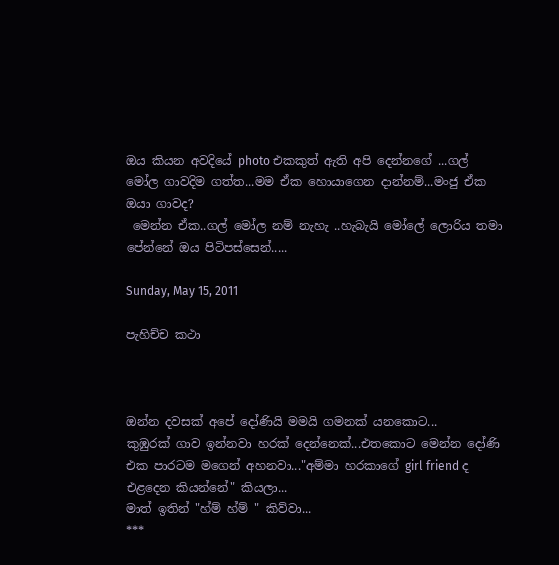ඔය කියන අවදියේ photo එකකුත් ඇති අපි දෙන්නගේ ...ගල් මෝල ගාවදිම ගත්ත...මම ඒක හොයාගෙන දාන්නම්...මංජු ඒක ඔයා ගාවද?
 මෙන්න ඒක..ගල් මෝල නම් නැහැ ..හැබැයි මෝලේ ලොරිය තමා පේන්නේ ඔය පිටිපස්සෙන්.....

Sunday, May 15, 2011

පැහිච්ච කථා



ඔන්න දවසක් අපේ දෝණියි මමයි ගමනක් යනකොට...
කුඹුරක් ගාව ඉන්නවා හරක් දෙන්නෙක්...එතකොට මෙන්න දෝණි එක පාරටම මගෙන් අහනවා..."අම්මා හරකාගේ girl friend ද එළදෙන කියන්නේ" කියලා...
මාත් ඉතින් "හ්ම් හ්ම් " කිව්වා...
***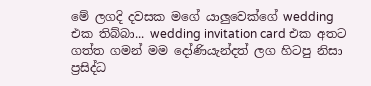මේ ලගදි දවසක මගේ යාලුවෙක්ගේ wedding එක තිබ්බා... wedding invitation card එක අතට ගත්ත ගමන් මම දෝණියැන්දත් ලග හිටපු නිසා ප්‍රසිද්ධ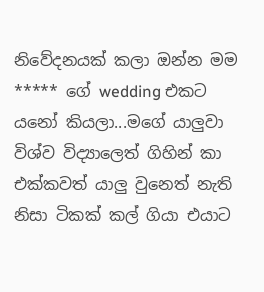නිවේදනයක් කලා ඔන්න මම ***** ගේ wedding එකට යනෝ කියලා...මගේ යාලුවා විශ්ව විද්‍යාලෙත් ගිහින් කා එක්කවත් යාලු වුනෙත් නැති නිසා ටිකක් කල් ගියා එයාට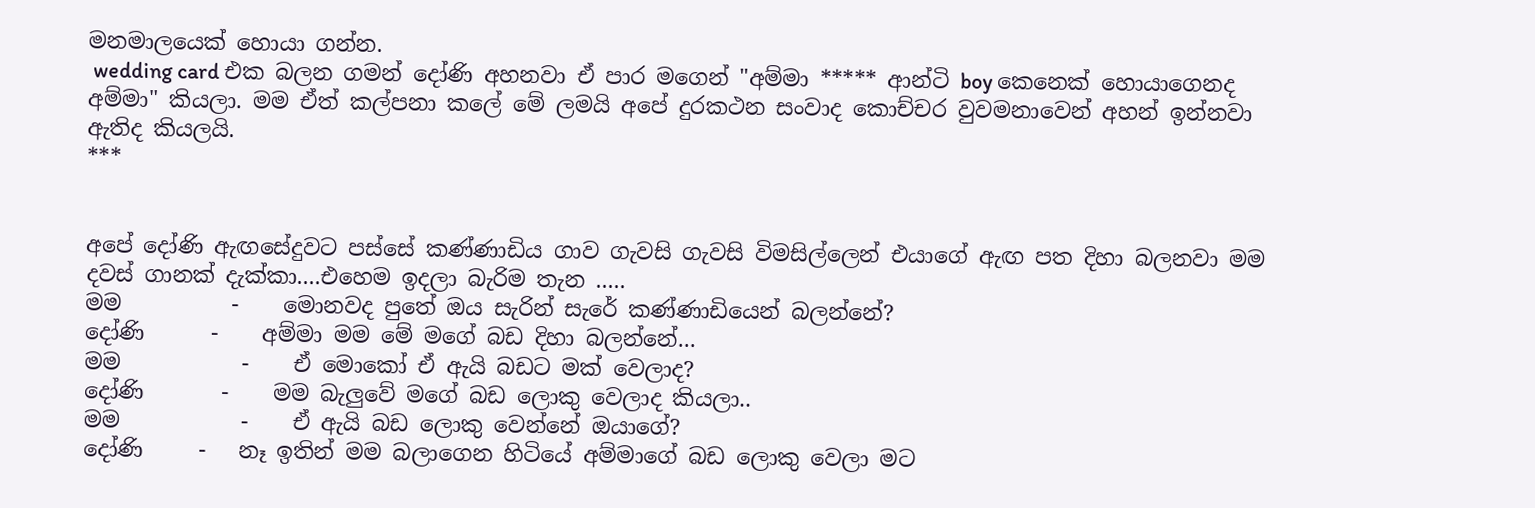මනමාලයෙක් හොයා ගන්න.
 wedding card එක බලන ගමන් දෝණි අහනවා ඒ පාර මගෙන් "අම්මා ***** ආන්ටි boy කෙනෙක් හොයාගෙනද අම්මා" කියලා. මම ඒත් කල්පනා කලේ මේ ලමයි අපේ දුරකථන සංවාද කොච්චර වුවමනාවෙන් අහන් ඉන්නවා ඇතිද කියලයි.
***


අපේ දෝණි ඇඟසේදුවට පස්සේ කණ්ණාඩිය ගාව ගැවසි ගැවසි විමසිල්ලෙන් එයාගේ ඇඟ පත දිහා බලනවා මම දවස් ගානක් දැක්කා....එහෙම ඉදලා බැරිම තැන .....
මම          -    මොනවද පු‍තේ ඔය සැරින් සැරේ කණ්ණාඩියෙන් බලන්නේ?
දෝණි      -    අම්මා මම මේ මගේ බඩ දිහා බලන්නේ...
මම           -    ඒ මොකෝ ඒ ඇයි බඩට මක් වෙලාද?
දෝණි       -    මම බැලුවේ මගේ බඩ ලොකු වෙලාද කියලා..
මම           -    ඒ ඇයි බඩ ලොකු වෙන්නේ ඔයාගේ?
දෝණි     -   නෑ ඉතින් මම බලාගෙන හිටියේ අම්මාගේ බඩ ලොකු වෙලා මට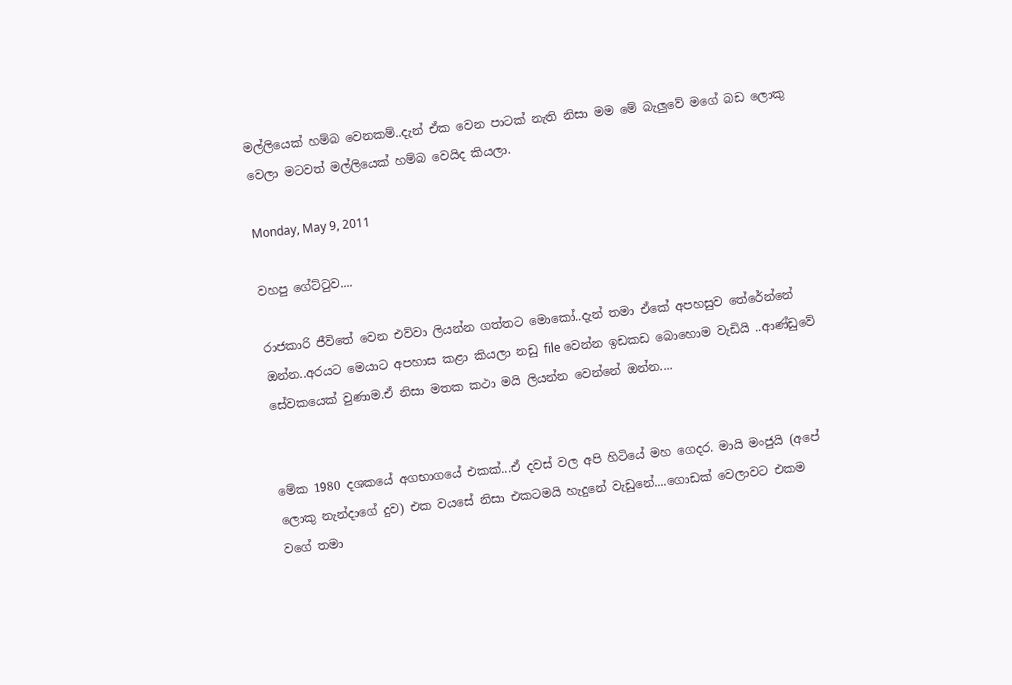මල්ලියෙක් හම්බ වෙනකම්..දැන් ඒක වෙන පාටක් නැති නිසා මම මේ බැලුවේ මගේ බඩ ලොකු වෙලා මටවත් මල්ලියෙක් හම්බ වෙයිද කියලා.

Monday, May 9, 2011

වහපු ගේට්ටුව....

රාජකාරි ජීවිතේ වෙන එව්වා ලියන්න ගත්තට මොකෝ..දැන් තමා ඒකේ අපහසුව තේරේන්නේ ඔන්න..අරයට මෙයාට අපහාස කළා කියලා නඩු file වෙන්න ඉඩකඩ බොහොම වැඩියි ..ආණ්ඩුවේ සේවකයෙක් වුණාම.ඒ නිසා මතක කථා මයි ලියන්න වෙන්නේ ඔන්න....


මේක 1980 දශකයේ අගභාගයේ එකක්...ඒ දවස් වල අපි හිටියේ මහ ගෙදර. මායි මංජුයි (අපේ ලොකු නැන්දාගේ දුව) එක වයසේ නිසා එකටමයි හැදුනේ වැඩුනේ....ගොඩක් වෙලාවට එකම වගේ තමා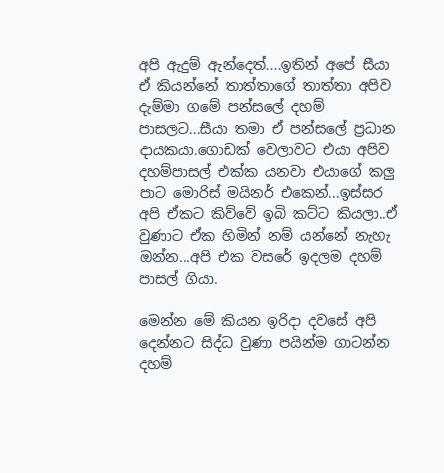අපි ඇදුම් ඇන්දෙත්....ඉතින් අපේ සීයා ඒ කියන්නේ තාත්තාගේ තාත්තා අපිව දැම්මා ගමේ පන්සලේ දහම් පාසලට...සීයා තමා ඒ පන්සලේ ප්‍රධාන දායකයා.ගොඩක් වෙලාවට එයා අපිව දහම්පාසල් එක්ක යනවා එයාගේ කලු පාට මොරිස් මයිනර් එකෙන්...ඉස්සර අපි ඒකට කිව්වේ ඉබි කට්ට කියලා..ඒ වුණාට ඒක හිමින් නම් යන්නේ නැහැ ඔන්න...අපි එක වසරේ ඉදලම දහම් පාසල් ගියා.

මෙන්න මේ කියන ඉරිදා දවසේ අපි දෙන්නට සිද්ධ වුණා පයින්ම ගාටන්න දහම්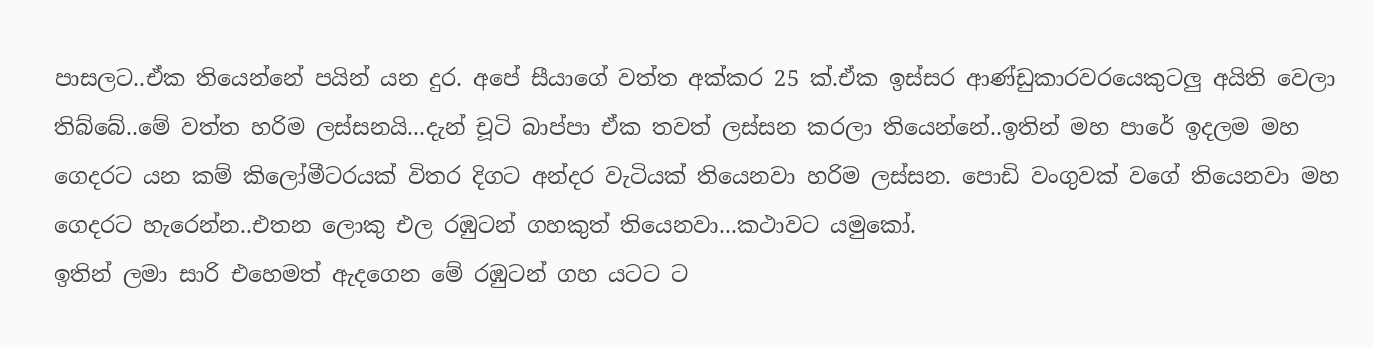පාසලට..ඒක තියෙන්නේ පයින් යන දුර. අපේ සීයාගේ වත්ත අක්කර 25 ක්.ඒක ඉස්සර ආණ්ඩුකාරවරයෙකුටලු අයිති වෙලා තිබ්බේ..මේ වත්ත හරිම ලස්සනයි...දැන් චූටි බාප්පා ඒක තවත් ලස්සන කරලා තියෙන්නේ..ඉතින් මහ පාරේ ඉදලම මහ ගෙදරට යන කම් කිලෝමීටරයක් විතර දිගට අන්දර වැටියක් තියෙනවා හරිම ලස්සන. පොඩි වංගුවක් වගේ තියෙනවා මහ ගෙදරට හැරෙන්න..එතන ලොකු එල රඹුටන් ගහකුත් තියෙනවා...කථාවට යමුකෝ.
ඉතින් ලමා සාරි එහෙමත් ඇදගෙන මේ රඹුටන් ගහ යටට ට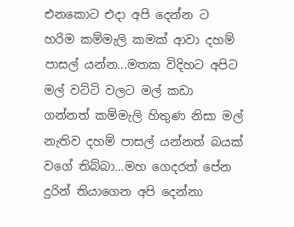එනකොට එදා අපි දෙන්න ට හරිම කම්මැලි කමක් ආවා දහම් පාසල් යන්න...මතක විදිහට අපිට මල් වට්ටි වලට මල් කඩා ගන්නත් කම්මැලි හිතුණ නිසා මල් නැතිව දහම් පාසල් යන්නත් බයක් වගේ තිබ්බා...මහ ගෙදරත් පේන දුරින් තියාගෙන අපි දෙන්නා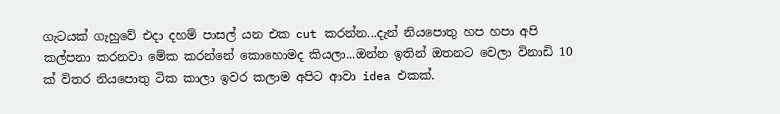ගැටයක් ගැහුවේ එදා දහම් පාසල් යන එක cut කරන්න...දැන් නියපොතු හප හපා අපි කල්පනා කරනවා මේක කරන්නේ කොහොමද කියලා...ඔන්න ඉතින් ඔතනට වෙලා විනාඩි 10 ක් විතර නියපොතු ටික කාලා ඉවර කලාම අපිට ආවා idea එකක්.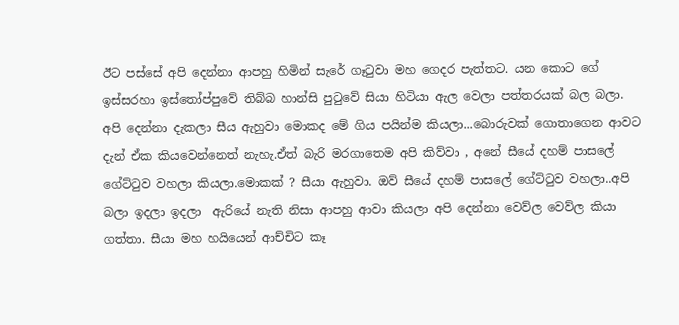ඊට පස්සේ අපි දෙන්නා ආපහු හිමින් සැරේ ගෑටුවා මහ ගෙදර පැත්තට. යන කොට ගේ ඉස්සරහා ඉස්තෝප්පුවේ තිබ්බ හාන්සි පුටුවේ සියා හිටියා ඇල වෙලා පත්තරයක් බල බලා. අපි දෙන්නා දැකලා සීය ඇහුවා මොකද මේ ගිය පයින්ම කියලා...බොරුවක් ගොතාගෙන ආවට දැන් ඒක කියවෙන්නෙත් නැහැ.ඒත් බැරි මරගාතෙම අපි කිව්වා , අනේ සීයේ දහම් පාසලේ ගේට්ටුව වහලා කියලා.මොකක් ? සීයා ඇහුවා. ඔව් සීයේ දහම් පාසලේ ගේට්ටුව වහලා..අපි බලා ඉදලා ඉදලා  ඇරියේ නැති නිසා ආපහු ආවා කියලා අපි දෙන්නා වෙව්ල වෙව්ල කියා ගත්තා. සීයා මහ හයියෙන් ආච්චිට කෑ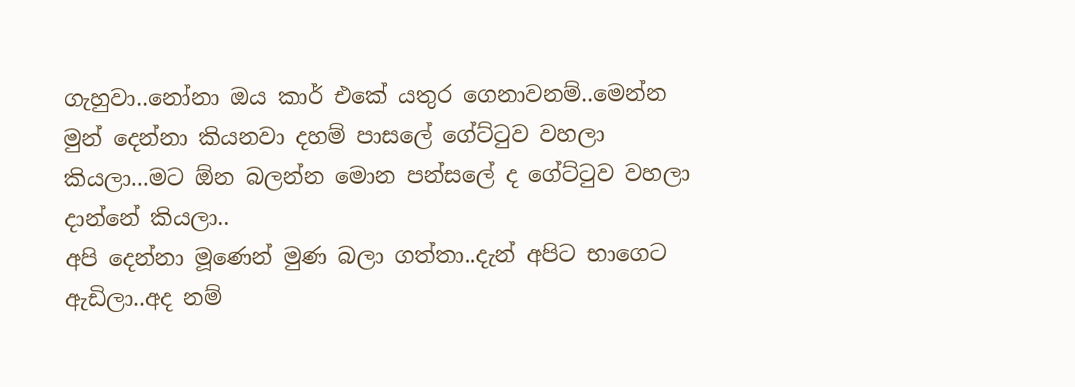ගැහුවා..නෝනා ඔය කාර් එකේ යතුර ගෙනාවනම්..මෙන්න මුන් දෙන්නා කියනවා දහම් පාසලේ ගේට්ටුව වහලා කියලා...මට ඕන බලන්න මොන පන්සලේ ද ගේට්ටුව වහලා දාන්නේ කියලා..
අපි දෙන්නා මූණෙන් මුණ බලා ගත්තා..දැන් අපිට භාගෙට ඇඩිලා..අද නම්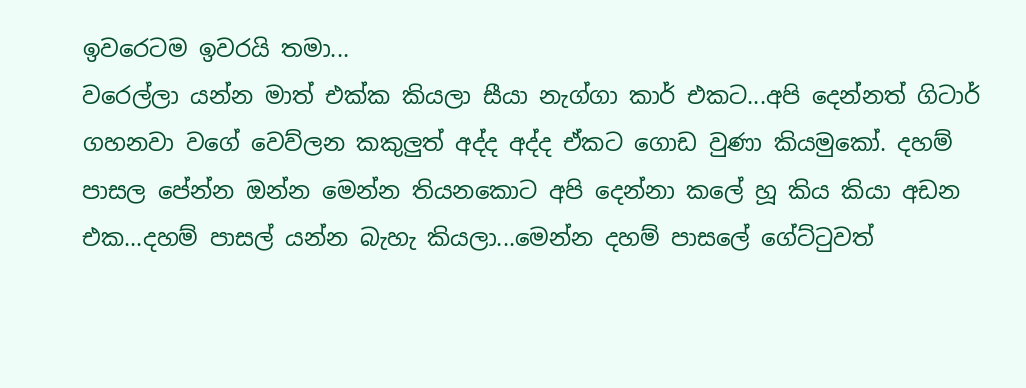ඉවරෙටම ඉවරයි තමා...
වරෙල්ලා යන්න මාත් එක්ක කියලා සීයා නැග්ගා කාර් එකට...අපි දෙන්නත් ගිටාර් ගහනවා වගේ වෙව්ලන කකුලුත් අද්ද අද්ද ඒකට ගොඩ වුණා කියමුකෝ. දහම් පාසල පේන්න ඔන්න මෙන්න තියනකොට අපි දෙන්නා කලේ හූ කිය කියා අඩන එක...දහම් පාසල් යන්න බැහැ කියලා...මෙන්න දහම් පාසලේ ගේට්ටුවත්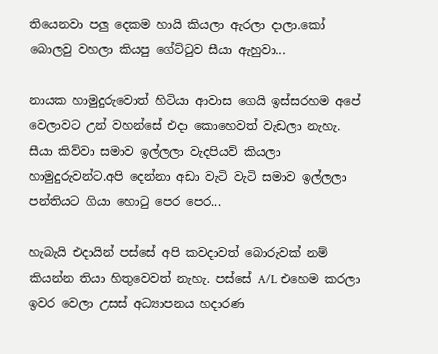තියෙනවා පලු දෙකම හායි කියලා ඇරලා දාලා.කෝ බොලවු වහලා කියපු ගේට්ටුව සීයා ඇහුවා...

නායක හාමුදුරුවොත් හිටියා ආවාස ගෙයි ඉස්සරහම අපේ වෙලාවට උන් වහන්සේ එදා කොහෙවත් වැඩලා නැහැ. සීයා කිව්වා සමාව ඉල්ලලා වැදපියව් කියලා හාමුදුරුවන්ට.අපි දෙන්නා අඩා වැටි වැටි සමාව ඉල්ලලා පන්තියට ගියා හොටු පෙර පෙර...

හැබැයි එදායින් පස්සේ අපි කවදාවත් බොරුවක් නම් කියන්න තියා හිතුවෙවත් නැහැ. පස්සේ A/L එහෙම කරලා ඉවර වෙලා උසස් අධ්‍යාපනය හදාරණ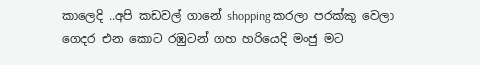කාලෙදි ..අපි කඩවල් ගානේ shopping කරලා පරක්කු වෙලා ගෙදර එන කොට රඹුටන් ගහ හරියෙදි මංජු මට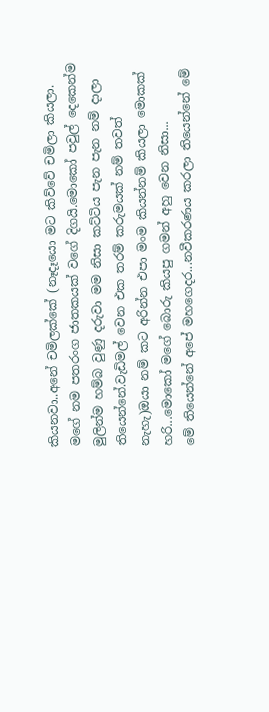කියනවා..අනේ චමිලක්කේ (නෑදෑයො මට කිව්වේ චමිලා කියලා. මගේ නම පතරංග ජාතකයක් වගේ දිගයි.මොකෝ පවුල් දෙකෙන්ම මුලින්ම හම්බ වුණු දරුවා මම නිසා කට්ටිය පැන පැන නම් දාලා තියෙන්නේ.වැඩිමල් වෙන එක තරම් කරුමයක් නම් තවත් නැහැ)ඔයා නම් කට අරින්න එපා මංම කියන්නම් කියලා මොකක් හරි...මොකෝ මගේ බොරු කියපු ගමන් අහු වෙන නිසා...
මේ තියෙන්නේ අපේ මහගෙදර...නවීකරණය කරලා තියෙන්නේ මේ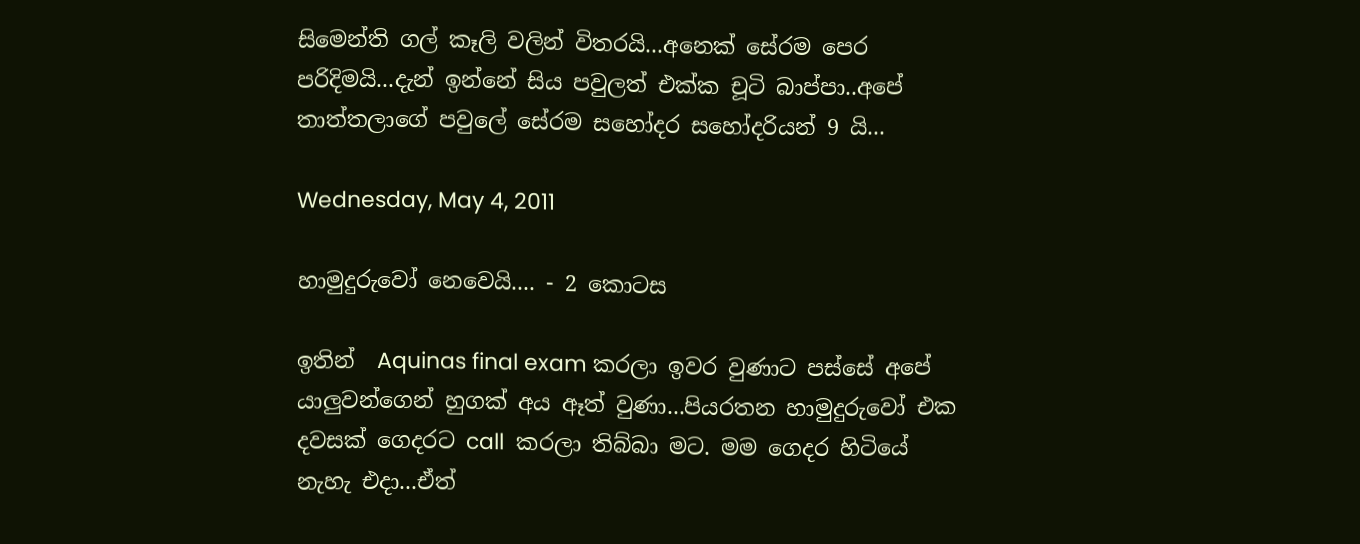සිමෙන්ති ගල් කෑලි වලින් විතරයි...අනෙක් සේරම පෙර පරිදිමයි...දැන් ඉන්නේ සිය පවුලත් එක්ක චූටි බාප්පා..අපේ තාත්තලාගේ පවුලේ සේරම සහෝදර සහෝදරියන් 9 යි...

Wednesday, May 4, 2011

හාමුදුරුවෝ නෙවෙයි.... - 2 කොටස

ඉතින්  Aquinas final exam කරලා ඉවර වුණාට පස්සේ අපේ යාලුවන්ගෙන් හුගක් අය ඈත් වුණා...පියරතන හාමුදුරුවෝ එක දවසක් ගෙදරට call  කරලා තිබ්බා මට. මම ගෙදර හිටියේ නැහැ එදා...ඒත්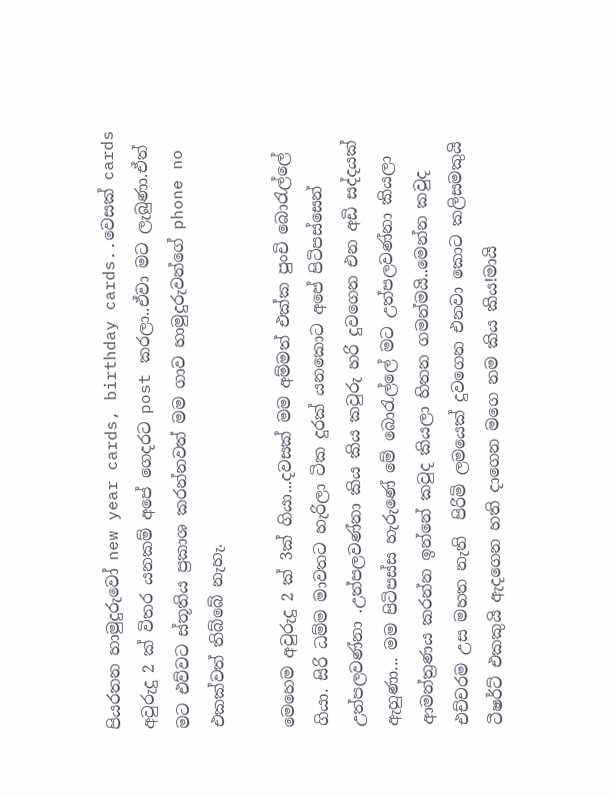පියරතන හාමුදුරුවෝ new year cards, birthday cards..වෙසක් cards අවුරුදු 2 ක් විතර යනකම් අපේ ගෙදරට post කරලා..ඒවා මට ලැබුණා.ඒත් මට එව්වට ස්තූතිය ප්‍රකාශ කරන්නවත් මම ගාව හාමුදුරුවන්ගේ phone no එකක්වත් තිබ්බේ නැහැ.

මෙහෙම අවුරුදු 2 ක් 3ක් ගියා...දවසක් මම අම්මත් එක්ක පුංචි බොරැල්ලේ ගියා. සිරි ධම්ම මාවතට හැරිලා ටික දුරක් යනකොට අපේ පිටිපස්සෙන් උත්පලවණ්නා .උත්පලවණ්නා කිය කිය කවුරු හරි දුවගෙන එන අඩි සද්දයක් ඇහුණා... මම පිටිපස්ස හැරුණේ මේ බොරැල්ලේ මට උත්පලවණ්නා කියලා ආමන්ත්‍රණය කරන්න ඉන්නේ කවුද කියලා හිතන ගමන්මයි..මෙන්න කවුද එච්චරම උස මහත නැති  පිරිමි ලමයෙක් දුවගෙන එනවා කොට කලිසමකුයි ටීෂර්ට් එකකුයි ඇදගෙන හති දාගෙන මගෙ නම කිය කිය!මායි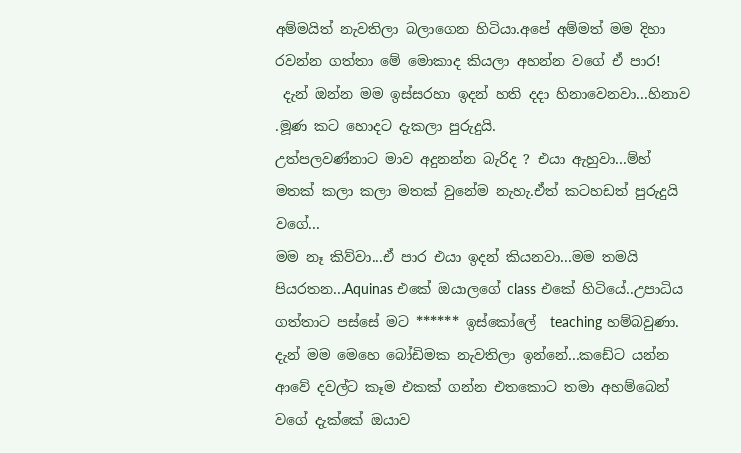අම්මයිත් නැවතිලා බලාගෙන හිටියා.අපේ අම්මත් මම දිහා රවන්න ගත්තා මේ මොකාද කියලා අහන්න වගේ ඒ පාර!
 දැන් ඔන්න මම ඉස්සරහා ඉදන් හති දදා හිනාවෙනවා...හිනාව .මූණ කට හොදට දැකලා පුරුදුයි.
උත්පලවණ්නාට මාව අදුනන්න බැරිද ? එයා ඇහුවා...ම්හ් මතක් කලා කලා මතක් වුනේම නැහැ.ඒත් කටහඩත් පුරුදුයි වගේ...
මම නෑ කිව්වා...ඒ පාර එයා ඉදන් කියනවා...මම තමයි පියරතන...Aquinas එකේ ඔයාලගේ class එකේ හිටියේ..උපාධිය ගත්තාට පස්සේ මට ****** ඉස්කෝලේ  teaching හම්බවුණා. දැන් මම මෙහෙ බෝඩිමක නැවතිලා ඉන්නේ...කඩේට යන්න ආවේ දවල්ට කෑම එකක් ගන්න එතකොට තමා අහම්බෙන් වගේ දැක්කේ ඔයාව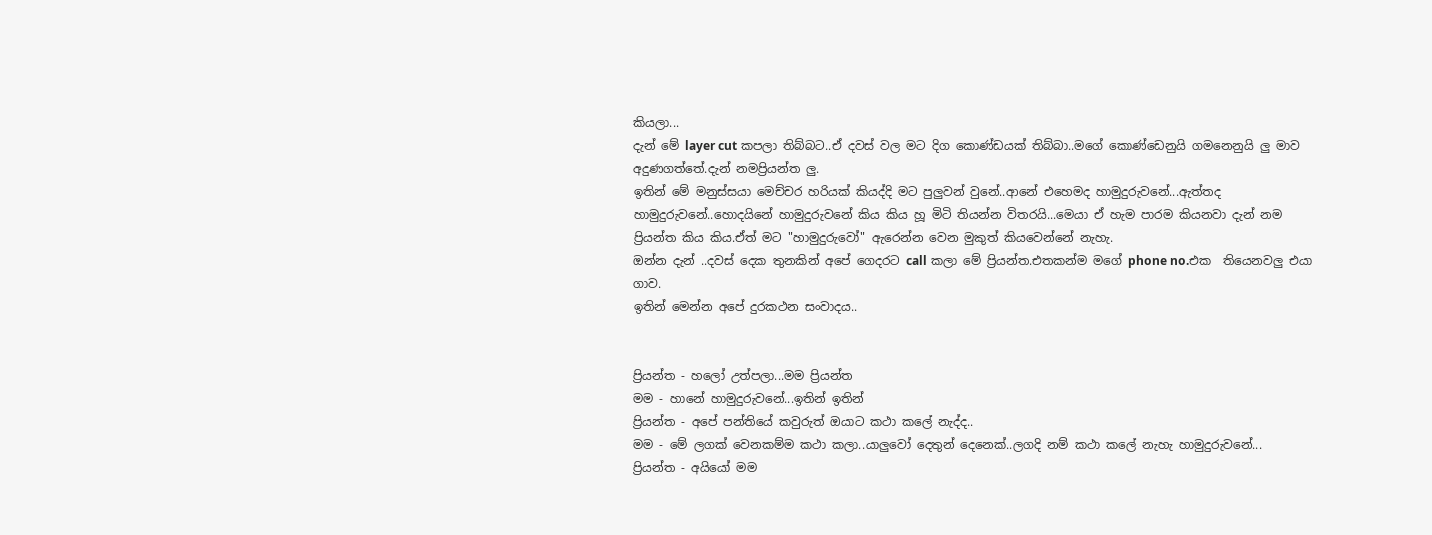කියලා...
දැන් මේ layer cut කපලා තිබ්බට..ඒ දවස් වල මට දිග කොණ්ඩයක් තිබ්බා..මගේ කොණ්ඩෙනුයි ගමනෙනුයි ලු මාව අදුණගත්තේ.දැන් නමප්‍රියන්ත ලු.
ඉතින් මේ මනුස්සයා මෙච්චර හරියක් කියද්දි මට පුලුවන් වුනේ..ආනේ එහෙමද හාමුදුරුවනේ...ඇත්තද හාමුදුරුවනේ..හොදයිනේ හාමුදුරුවනේ කිය කිය හූ මිටි තියන්න විතරයි...මෙයා ඒ හැම පාරම කියනවා දැන් නම ප්‍රියන්ත කිය කිය.ඒත් මට "හාමුදුරුවෝ" ඇරෙන්න වෙන මුකුත් කියවෙන්නේ නැහැ.
ඔන්න දැන් ..දවස් දෙක තුනකින් අපේ ගෙදරට call කලා මේ ප්‍රියන්ත.එතකන්ම මගේ phone no.එක  තියෙනවලු එයා ගාව.
ඉතින් මෙන්න අපේ දුරකථන සංවාදය..


ප්‍රියන්ත - හලෝ උත්පලා...මම ප්‍රියන්ත
මම - හානේ හාමුදුරුවනේ...ඉතින් ඉතින්
ප්‍රියන්ත - අපේ පන්තියේ කවුරුත් ඔයාට කථා කලේ නැද්ද..
මම - මේ ලගක් වෙනකම්ම කථා කලා..යාලුවෝ දෙතුන් දෙනෙක්..ලගදි නම් කථා කලේ නැහැ හාමුදුරුවනේ...
ප්‍රියන්ත - අයියෝ මම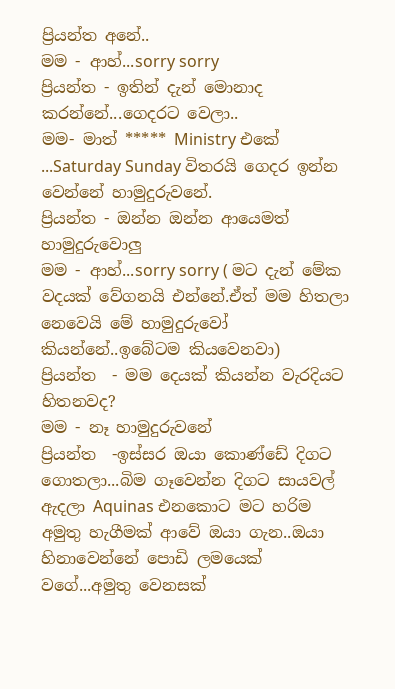ප්‍රියන්ත අනේ..
මම - ආහ්...sorry sorry
ප්‍රියන්ත - ඉතින් දැන් මොනාද කරන්නේ...ගෙදරට වෙලා..
මම- මාත් ***** Ministry එකේ ...Saturday Sunday විතරයි ගෙදර ඉන්න වෙන්නේ හාමුදුරුවනේ.
ප්‍රියන්ත - ඔන්න ඔන්න ආයෙමත් හාමුදුරුවොලු
මම - ආහ්...sorry sorry ( මට දැන් මේක වදයක් වේ‍ගනයි එන්නේ.ඒත් මම හිතලා නෙවෙයි මේ හාමුදුරුවෝ කියන්නේ..ඉබේටම කියවෙනවා)
ප්‍රියන්ත  - මම දෙයක් කියන්න වැරදියට හිතනවද?
මම - නෑ හාමුදුරුවනේ
ප්‍රියන්ත  -ඉස්සර ඔයා කොණ්ඩේ දිගට ගොතලා...බිම ගෑවෙන්න දිගට සායවල් ඇදලා Aquinas එනකොට මට හරිම අමුතු හැගීමක් ආවේ ඔයා ගැන..ඔයා හිනාවෙන්නේ පොඩි ලමයෙක් වගේ...අමුතු වෙනසක්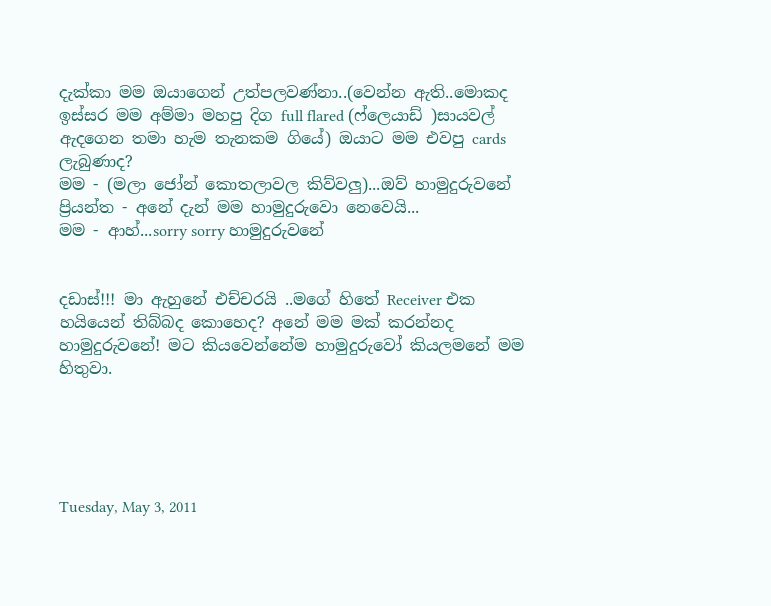දැක්කා මම ඔයාගෙන් උත්පලවණ්නා..(වෙන්න ඇති..මොකද ඉස්සර මම අම්මා මහපු දිග full flared (ෆ්ලෙයාඩ් )සායවල් ඇදගෙන තමා හැම තැනකම ගියේ) ඔයාට මම එවපු cards ලැබුණාද?
මම - (මලා ජෝන් කොතලාවල කිව්වලු)...ඔව් හාමුදුරුවනේ
ප්‍රියන්ත - අනේ දැන් මම හාමුදුරුවො නෙවෙයි...
මම - ආහ්...sorry sorry හාමුදුරුවනේ


දඩාස්!!! මා ඇහුනේ එච්චරයි ..මගේ හිතේ Receiver එක හයියෙන් තිබ්බද කොහෙද? අනේ මම මක් කරන්නද හාමුදුරුවනේ! මට කියවෙන්නේම හාමුදුරුවෝ කියලමනේ මම හිතුවා.





Tuesday, May 3, 2011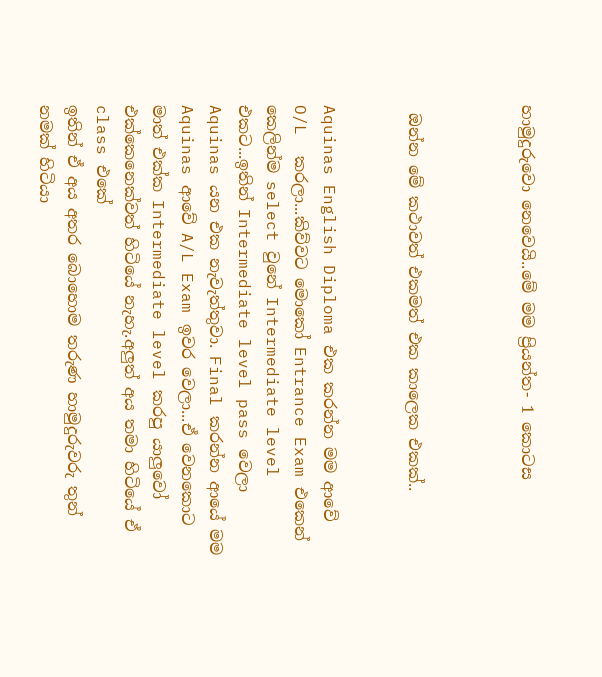හාමුදුරුවො නෙවෙයි..මේ මම ප්‍රියන්ත- 1 කොටස



 ඔන්න මේ කථාවත් එකමත් එක කාලෙක එකක්..


Aquinas English Diploma එක කරන්න මම ආවේ O/L  කරලා...කිව්වට මොකෝ Entrance Exam එකෙන් කෙලින්ම select වුනේ Intermediate level එකට...ඉතින් Intermediate level pass වෙලා Aquinas යන එක නැවැත්තුවා. Final කරන්න ආයේ මම Aquinas ආවේ A/L Exam ඉවර වෙලා...ඒ වෙනකොට මාත් එක්ක Intermediate level කරපු යාලුවෝ එක්කෙනෙක්වත් හිටියේ නැහැ.අලුත් අය තමා හිටියේ ඒ class එකේ
ඉතින් ඒ අය අතර බොහොම තරුණ හාමුදුරුවරු තුන් නමක් හිටියා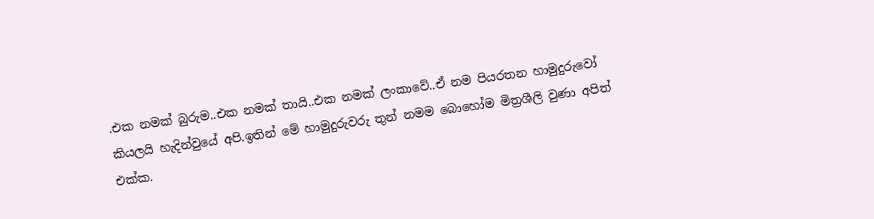.එක නමක් බුරුම..එක නමක් තායි..එක නමක් ලංකාවේ..ඒ නම පියරතන හාමුදුරුවෝ කියලයි හැදින්වුයේ අපි.ඉතින් මේ හාමුදුරුවරු තුන් නමම බොහෝම මිත්‍රශීලි වුණා අපිත් එක්ක.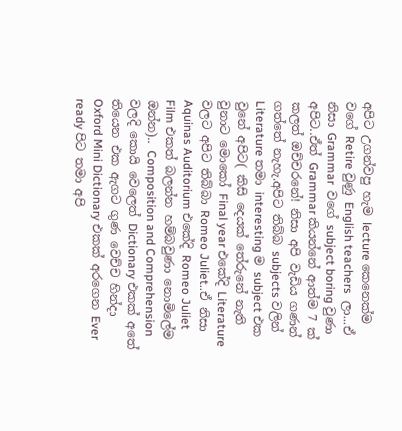අපිට උගන්වපු හැම lecture කෙනෙක්ම වගේ Retire වුණු English teachers  ලා...ඒ නිසා Grammar  වගේ subject boring වුණා අපිට..ඒත් Grammar කියන්නේ ආත්ම 7 ක් කලත් ඔච්චරනේ! නිසා අපි වැඩිය ගණන් ගත්තේ නැහැ.අපිට තිබ්බ subjects වලින් Literature තමා interesting ම subject එක වුනේ අපිට( කිසි දෙයක් තේරුනේ නැති වුනාට මොකෝ Final year එකේදි Literature වලට අපිට තිබ්බා Romeo Juliet..ඒ නිසා Aquinas Auditorium එකේදි Romeo Juliet Film එකත් බලන්න හම්බවුණා නොමිලේම ඔන්න).. Composition and Comprehension වලදි කොයි වෙලෙත් Dictionary එකක් අතේ තියෙන එක ඇගට ගුණ වෙච්ච හින්දා Oxford Mini Dictionary එකක් අරගෙන Ever ready පිට තමා අපි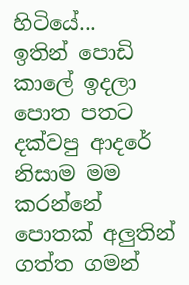හිටියේ...
ඉතින් පොඩි කාලේ ඉදලා පොත පතට දක්වපු ආදරේ නිසාම මම කරන්නේ පොතක් අලුතින් ගත්ත ගමන්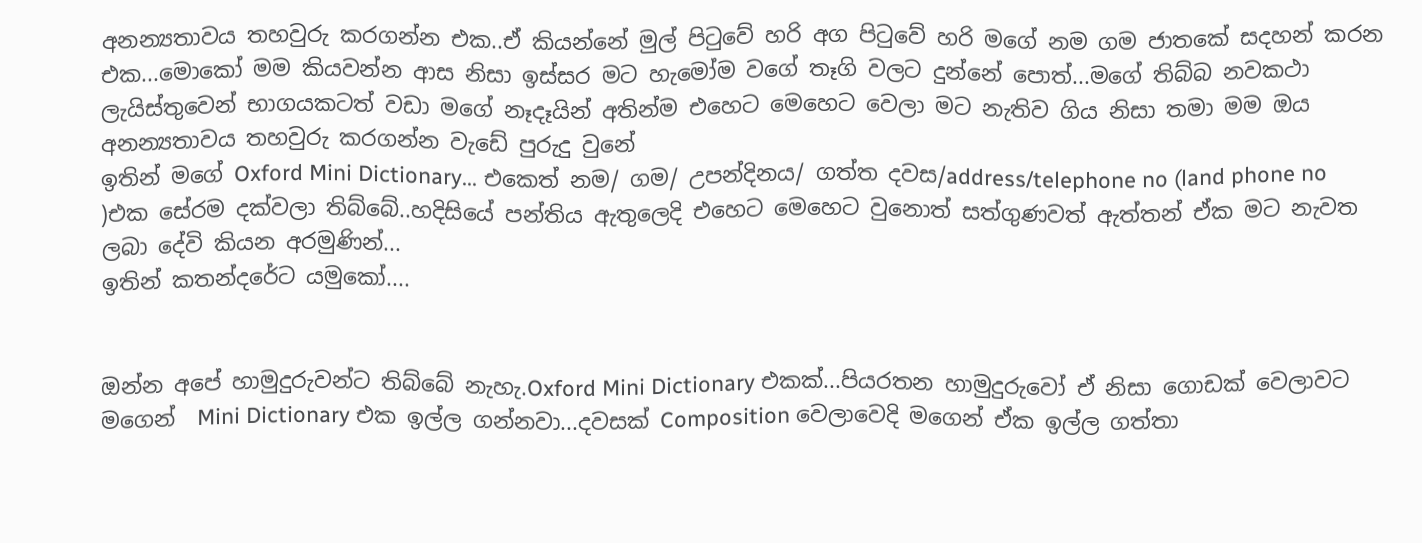අනන්‍යතාවය තහවුරු කරගන්න එක..ඒ කියන්නේ මුල් පිටුවේ හරි අග පිටුවේ හරි මගේ නම ගම ජාතකේ සදහන් කරන එක...මොකෝ මම කියවන්න ආස නිසා ඉස්සර මට හැමෝම වගේ තෑගි වලට දුන්නේ පොත්...මගේ තිබ්බ නවකථා ලැයිස්තුවෙන් භාගයකටත් වඩා මගේ නෑදෑයින් අතින්ම එහෙට මෙහෙට වෙලා මට නැතිව ගිය නිසා තමා මම ඔය අනන්‍යතාවය තහවුරු කරගන්න වැඩේ පුරුදු වුනේ
ඉතින් මගේ Oxford Mini Dictionary... එකෙත් නම/ ගම/ උපන්දිනය/ ගත්ත දවස/address/telephone no (land phone no )එක සේරම දක්වලා තිබ්බේ..හදිසියේ පන්තිය ඇතුලෙදි එහෙට මෙහෙට වුනොත් සත්ගුණවත් ඇත්තන් ඒක මට නැවත ලබා දේවි කියන අරමුණින්...
ඉතින් කතන්දරේට යමුකෝ....


ඔන්න අපේ හාමුදුරුවන්ට තිබ්බේ නැහැ.Oxford Mini Dictionary එකක්...පියරතන හාමුදුරුවෝ ඒ නිසා ගොඩක් වෙලාවට මගෙන්  Mini Dictionary එක ඉල්ල ගන්නවා...දවසක් Composition වෙලාවෙදි මගෙන් ඒක ඉල්ල ගත්තා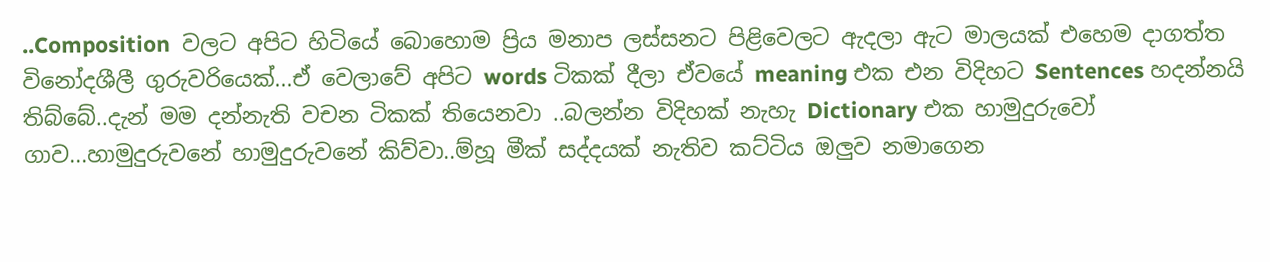..Composition  වලට අපිට හිටියේ බොහොම ප්‍රිය මනාප ලස්සනට පිළිවෙලට ඇදලා ඇට මාලයක් එහෙම දාගත්ත විනෝදශීලී ගුරුවරියෙක්...ඒ වෙලාවේ අපිට words ටිකක් දීලා ඒවයේ meaning එක එන විදිහට Sentences හදන්නයි තිබ්බේ..දැන් මම දන්නැති වචන ටිකක් තියෙනවා ..බලන්න විදිහක් නැහැ Dictionary එක හාමුදුරුවෝ ගාව...හාමුදුරුවනේ හාමුදුරුවනේ කිව්වා..ම්හූ මීක් සද්දයක් නැතිව කට්ටිය ඔලුව නමාගෙන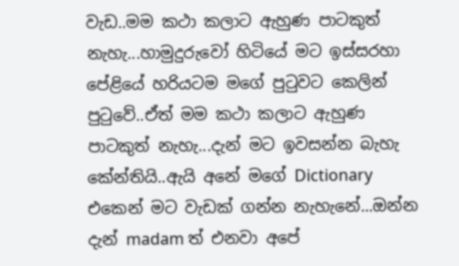වැඩ..මම කථා කලාට ඇහුණ පාටකුත් නැහැ...හාමුදුරුවෝ හිටියේ මට ඉස්සරහා පේළියේ හරියටම මගේ පුටුවට කෙලින් පුටුවේ..ඒත් මම කථා කලාට ඇහුණ පාටකුත් නැහැ...දැන් මට ඉවසන්න බැහැ කේන්තියි..ඇයි අනේ මගේ Dictionary එකෙන් මට වැඩක් ගන්න නැහැනේ...ඔන්න දැන් madam ත් එනවා අපේ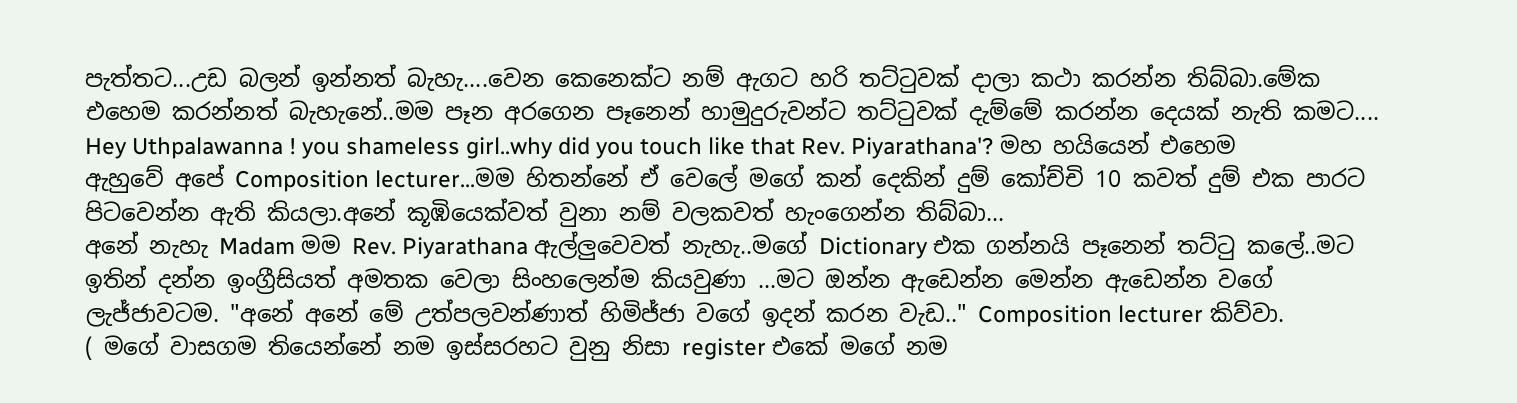පැත්තට...උඩ බලන් ඉන්නත් බැහැ....වෙන කෙනෙක්ට නම් ඇගට හරි තට්ටුවක් දාලා කථා කරන්න තිබ්බා.මේක එහෙම කරන්නත් බැහැනේ..මම පෑන අරගෙන පෑනෙන් හාමුදුරුවන්ට තට්ටුවක් දැම්මේ කරන්න දෙයක් නැති කමට....
Hey Uthpalawanna ! you shameless girl..why did you touch like that Rev. Piyarathana'? මහ හයියෙන් එහෙම ඇහුවේ අපේ Composition lecturer...මම හිතන්නේ ඒ වෙලේ මගේ කන් දෙකින් දුම් කෝච්චි 10 කවත් දුම් එක පාරට පිටවෙන්න ඇති කියලා.අනේ කූඹියෙක්වත් වුනා නම් වලකවත් හැංගෙන්න තිබ්බා...
අනේ නැහැ Madam මම Rev. Piyarathana ඇල්ලුවෙවත් නැහැ..මගේ Dictionary එක ගන්නයි පෑනෙන් තට්ටු කලේ..මට ඉතින් දන්න ඉංග්‍රීසියත් අමතක වෙලා සිංහලෙන්ම කියවුණා ...මට ඔන්න ඇඩෙන්න මෙන්න ඇඩෙන්න වගේ ලැජ්ජාවටම. "අනේ අනේ මේ උත්පලවන්ණාත් හිමිජ්ජා වගේ ඉදන් කරන වැඩ.." Composition lecturer කිව්වා.
( මගේ වාසගම තියෙන්නේ නම ඉස්සරහට වුනු නිසා register එකේ මගේ නම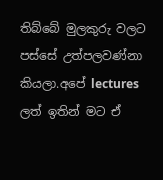තිබ්බේ මුලකුරු වලට පස්සේ උත්පලවණ්නා කියලා.අපේ lectures ලත් ඉතින් මට ඒ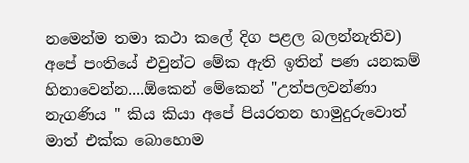නමෙන්ම තමා කථා කලේ දිග පළල බලන්නැතිව)
අපේ පංතියේ එවුන්ට මේක ඇති ඉතින් පණ යනකම් හිනාවෙන්න....ඕකෙන් මේකෙන් "උත්පලවන්ණා නැගණිය " කිය කියා අපේ පියරතන හාමුදුරුවොත් මාත් එක්ක බොහොම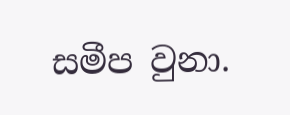සමීප වුනා.